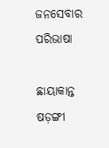ଜନସେବାର ପରିଭାଷା

ଛାୟାକାନ୍ତ ଷଡ଼ଙ୍ଗୀ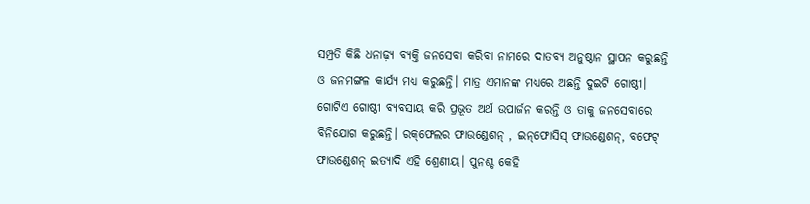ସମ୍ପ୍ରତି କିଛି ଧନାଢ଼୍ୟ ବ୍ୟକ୍ତି ଜନସେବା କରିବା ନାମରେ ଦାତବ୍ୟ ଅନୁଷ୍ଠାନ ସ୍ଥାପନ କରୁଛନ୍ତି ଓ ଜନମଙ୍ଗଳ କାର୍ଯ୍ୟ ମଧ୍ୟ କରୁଛନ୍ତି। ମାତ୍ର ଏମାନଙ୍କ ମଧ୍ୟରେ ଅଛନ୍ତି ଦୁଇଟି ଗୋଷ୍ଠୀ। ଗୋଟିଏ ଗୋଷ୍ଠୀ ବ୍ୟବସାୟ କରି ପ୍ରଭୂତ ଅର୍ଥ ଉପାର୍ଜନ କରନ୍ତି ଓ ତାକୁ ଜନସେବାରେ ବିନିଯୋଗ କରୁଛନ୍ତି। ରକ୍‌ଫେଲର ଫାଉଣ୍ଡେଶନ୍‌ , ଇନ୍‌ଫୋସିସ୍‌ ଫାଉଣ୍ଡେଶନ୍‌, ବଫେଟ୍‌ ଫାଉଣ୍ଡେଶନ୍‌ ଇତ୍ୟାଦି ଏହି ଶ୍ରେଣୀୟ। ପୁନଶ୍ଚ କେହି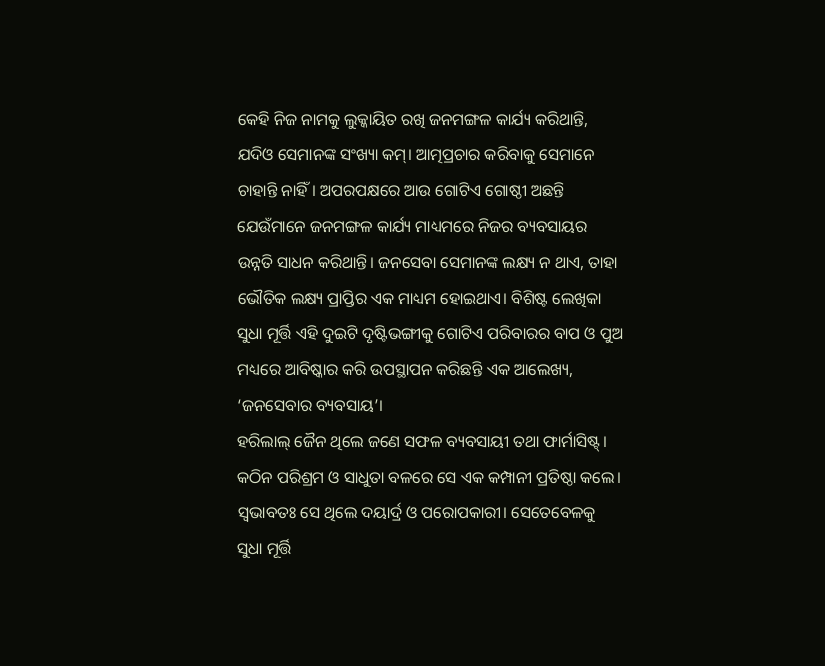କେହି ନିଜ ନାମକୁ ଲୁକ୍କାୟିତ ରଖି ଜନମଙ୍ଗଳ କାର୍ଯ୍ୟ କରିଥାନ୍ତି, ଯଦିଓ ସେମାନଙ୍କ ସଂଖ୍ୟା କମ୍‌। ଆତ୍ମପ୍ରଚାର କରିବାକୁ ସେମାନେ ଚାହାନ୍ତି ନାହିଁ। ଅପରପକ୍ଷରେ ଆଉ ଗୋଟିଏ ଗୋଷ୍ଠୀ ଅଛନ୍ତି ଯେଉଁମାନେ ଜନମଙ୍ଗଳ କାର୍ଯ୍ୟ ମାଧ୍ୟମରେ ନିଜର ବ୍ୟବସାୟର ଉନ୍ନତି ସାଧନ କରିଥାନ୍ତି। ଜନସେବା ସେମାନଙ୍କ ଲକ୍ଷ୍ୟ ନ ଥାଏ, ତାହା ଭୌତିକ ଲକ୍ଷ୍ୟ ପ୍ରାପ୍ତିର ଏକ ମାଧ୍ୟମ ହୋଇଥାଏ। ବିଶିଷ୍ଟ ଲେଖିକା ସୁଧା ମୂର୍ତ୍ତି ଏହି ଦୁଇଟି ଦୃଷ୍ଟିଭଙ୍ଗୀକୁ ଗୋଟିଏ ପରିବାରର ବାପ ଓ ପୁଅ ମଧ୍ୟରେ ଆବିଷ୍କାର କରି ଉପସ୍ଥାପନ କରିଛନ୍ତି ଏକ ଆଲେଖ୍ୟ, ‘ଜନସେବାର ବ୍ୟବସାୟ’।
ହରିଲାଲ୍‌ ଜୈନ ଥିଲେ ଜଣେ ସଫଳ ବ୍ୟବସାୟୀ ତଥା ଫାର୍ମାସିଷ୍ଟ୍‌। କଠିନ ପରିଶ୍ରମ ଓ ସାଧୁତା ବଳରେ ସେ ଏକ କମ୍ପାନୀ ପ୍ରତିଷ୍ଠା କଲେ। ସ୍ବଭାବତଃ ସେ ଥିଲେ ଦୟାର୍ଦ୍ର ଓ ପରୋପକାରୀ। ସେତେବେଳକୁ ସୁଧା ମୂର୍ତ୍ତି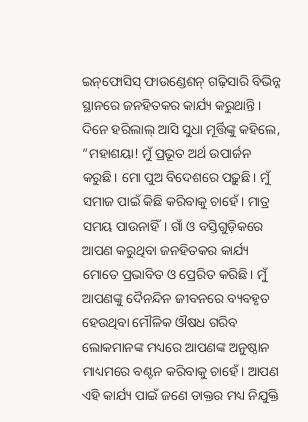ଇନ୍‌ଫୋସିସ୍‌ ଫାଉଣ୍ଡେଶନ୍‌ ଗଢ଼ିସାରି ବିଭିନ୍ନ ସ୍ଥାନରେ ଜନହିତକର କାର୍ଯ୍ୟ କରୁଥାନ୍ତି। ଦିନେ ହରିଲାଲ୍‌ ଆସି ସୁଧା ମୂର୍ତ୍ତିଙ୍କୁ କହିଲେ, ”ମହାଶୟା! ମୁଁ ପ୍ରଭୂତ ଅର୍ଥ ଉପାର୍ଜନ କରୁଛି। ମୋ ପୁଅ ବିଦେଶରେ ପଢ଼ୁଛି। ମୁଁ ସମାଜ ପାଇଁ କିଛି କରିବାକୁ ଚାହେଁ। ମାତ୍ର ସମୟ ପାଉନାହିଁ। ଗାଁ ଓ ବସ୍ତିଗୁଡ଼ିକରେ ଆପଣ କରୁଥିବା ଜନହିତକର କାର୍ଯ୍ୟ ମୋତେ ପ୍ରଭାବିତ ଓ ପ୍ରେରିତ କରିଛି। ମୁଁ ଆପଣଙ୍କୁ ଦୈନନ୍ଦିନ ଜୀବନରେ ବ୍ୟବହୃତ ହେଉଥିବା ମୌଳିକ ଔଷଧ ଗରିବ ଲୋକମାନଙ୍କ ମଧ୍ୟରେ ଆପଣଙ୍କ ଅନୁଷ୍ଠାନ ମାଧ୍ୟମରେ ବଣ୍ଟନ କରିବାକୁ ଚାହେଁ। ଆପଣ ଏହି କାର୍ଯ୍ୟ ପାଇଁ ଜଣେ ଡାକ୍ତର ମଧ୍ୟ ନିଯୁକ୍ତି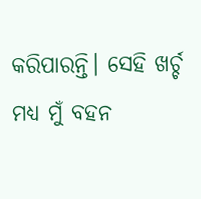କରିପାରନ୍ତି। ସେହି ଖର୍ଚ୍ଚ ମଧ୍ୟ ମୁଁ ବହନ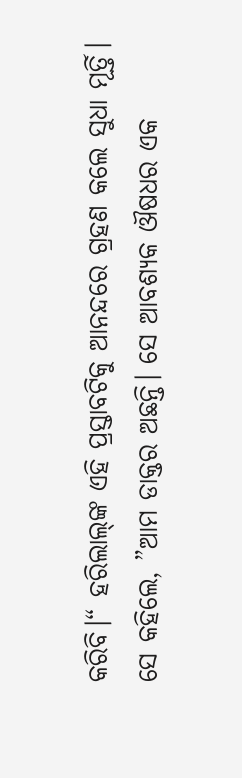କରିବି।“ ହରିଲାଲ୍‌ଙ୍କ ଏହି ପ୍ରସ୍ତାବଟିକୁ ଆନନ୍ଦରେ ଗ୍ରହଣ କଲେ ସୁଧା ମୂର୍ତ୍ତି। ସେ କହିଲେ, ”ଆମ ଡାକ୍ତର ଅଛନ୍ତି। ସେ ଆବଶ୍ୟକ ଔଷଧର ଏକ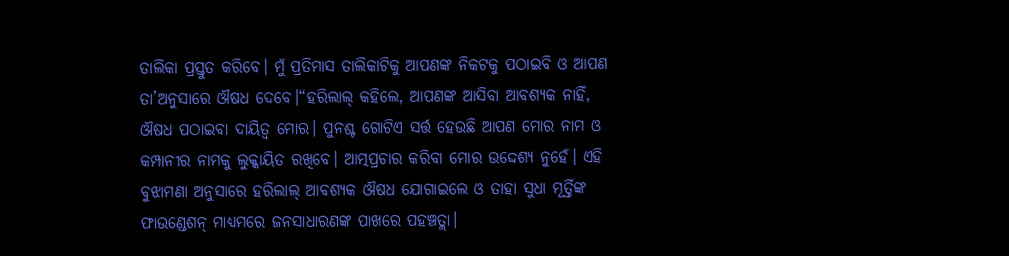ତାଲିକା ପ୍ରସ୍ତୁତ କରିବେ। ମୁଁ ପ୍ରତିମାସ ତାଲିକାଟିକୁ ଆପଣଙ୍କ ନିକଟକୁ ପଠାଇବି ଓ ଆପଣ ତା’ଅନୁସାରେ ଔଷଧ ଦେବେ।“ହରିଲାଲ୍‌ କହିଲେ, ଆପଣଙ୍କ ଆସିବା ଆବଶ୍ୟକ ନାହିଁ, ଔଷଧ ପଠାଇବା ଦାୟିତ୍ୱ ମୋର। ପୁନଶ୍ଚ ଗୋଟିଏ ସର୍ତ୍ତ ହେଉଛି ଆପଣ ମୋର ନାମ ଓ କମ୍ପାନୀର ନାମକୁ ଲୁକ୍କାୟିତ ରଖିବେ। ଆତ୍ମପ୍ରଚାର କରିବା ମୋର ଉଦ୍ଦେଶ୍ୟ ନୁହେଁ। ଏହି ବୁଝାମଣା ଅନୁସାରେ ହରିଲାଲ୍‌ ଆବଶ୍ୟକ ଔଷଧ ଯୋଗାଇଲେ ଓ ତାହା ସୁଧା ମୂର୍ତ୍ତିଙ୍କ ଫାଉଣ୍ଡେଶନ୍‌ ମାଧ୍ୟମରେ ଜନସାଧାରଣଙ୍କ ପାଖରେ ପହଞ୍ଚତ୍ଲା।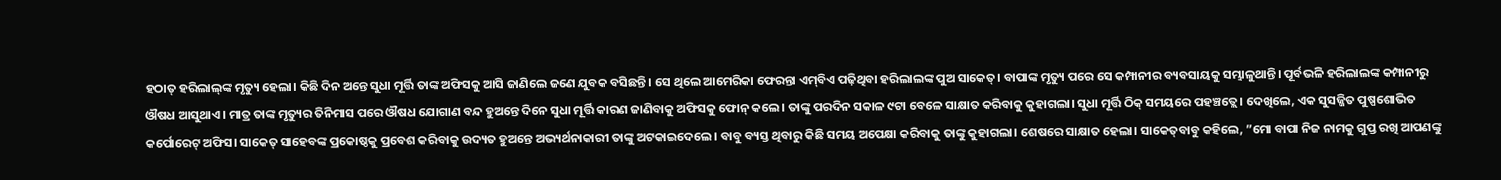ହଠାତ୍‌ ହରିଲାଲ୍‌ଙ୍କ ମୃତ୍ୟୁ ହେଲା। କିଛି ଦିନ ଅନ୍ତେ ସୁଧା ମୂର୍ତ୍ତି ତାଙ୍କ ଅଫିସକୁ ଆସି ଜାଣିଲେ ଜଣେ ଯୁବକ ବସିଛନ୍ତି। ସେ ଥିଲେ ଆମେରିକା ଫେରନ୍ତା ଏମ୍‌ବିଏ ପଢ଼ିଥିବା ହରିଲାଲଙ୍କ ପୁଅ ସାକେତ୍‌। ବାପାଙ୍କ ମୃତ୍ୟୁ ପରେ ସେ କମ୍ପାନୀର ବ୍ୟବସାୟକୁ ସମ୍ଭାଳୁଥାନ୍ତି। ପୂର୍ବଭଳି ହରିଲାଲଙ୍କ କମ୍ପାନୀରୁ ଔଷଧ ଆସୁଥାଏ। ମାତ୍ର ତାଙ୍କ ମୃତ୍ୟୁର ତିନିମାସ ପରେ ଔଷଧ ଯୋଗାଣ ବନ୍ଦ ହୁଅନ୍ତେ ଦିନେ ସୁଧା ମୂର୍ତ୍ତି କାରଣ ଜାଣିବାକୁ ଅଫିସକୁ ଫୋନ୍‌ କଲେ। ତାଙ୍କୁ ପରଦିନ ସକାଳ ୯ଟା ବେଳେ ସାକ୍ଷାତ କରିବାକୁ କୁହାଗଲା। ସୁଧା ମୂର୍ତ୍ତି ଠିକ୍‌ ସମୟରେ ପହଞ୍ଚତ୍ଲେ। ଦେଖିଲେ, ଏକ ସୁସଜ୍ଜିତ ପୁଷ୍ପଶୋଭିତ କର୍ପୋରେଟ୍‌ ଅଫିସ। ସାକେତ୍‌ ସାହେବଙ୍କ ପ୍ରକୋଷ୍ଠକୁ ପ୍ରବେଶ କରିବାକୁ ଉଦ୍ୟତ ହୁଅନ୍ତେ ଅଭ୍ୟର୍ଥନାକାରୀ ତାଙ୍କୁ ଅଟକାଇଦେଲେ। ବାବୁ ବ୍ୟସ୍ତ ଥିବାରୁ କିଛି ସମୟ ଅପେକ୍ଷା କରିବାକୁ ତାଙ୍କୁ କୁହାଗଲା। ଶେଷରେ ସାକ୍ଷାତ ହେଲା। ସାକେତ୍‌ବାବୁ କହିଲେ, ”ମୋ ବାପା ନିଜ ନାମକୁ ଗୁପ୍ତ ରଖି ଆପଣଙ୍କୁ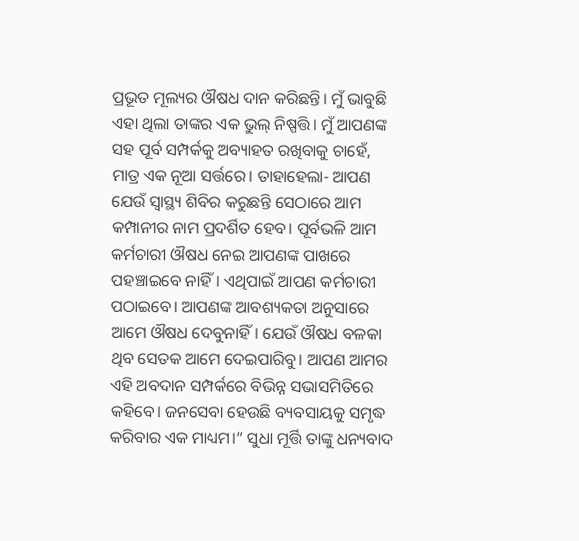ପ୍ରଭୂତ ମୂଲ୍ୟର ଔଷଧ ଦାନ କରିଛନ୍ତି। ମୁଁ ଭାବୁଛି ଏହା ଥିଲା ତାଙ୍କର ଏକ ଭୁଲ୍‌ ନିଷ୍ପତ୍ତି। ମୁଁ ଆପଣଙ୍କ ସହ ପୂର୍ବ ସମ୍ପର୍କକୁ ଅବ୍ୟାହତ ରଖିବାକୁ ଚାହେଁ, ମାତ୍ର ଏକ ନୂଆ ସର୍ତ୍ତରେ। ତାହାହେଲା- ଆପଣ ଯେଉଁ ସ୍ବାସ୍ଥ୍ୟ ଶିବିର କରୁଛନ୍ତି ସେଠାରେ ଆମ କମ୍ପାନୀର ନାମ ପ୍ରଦର୍ଶିତ ହେବ। ପୂର୍ବଭଳି ଆମ କର୍ମଚାରୀ ଔଷଧ ନେଇ ଆପଣଙ୍କ ପାଖରେ ପହଞ୍ଚାଇବେ ନାହିଁ। ଏଥିପାଇଁ ଆପଣ କର୍ମଚାରୀ ପଠାଇବେ। ଆପଣଙ୍କ ଆବଶ୍ୟକତା ଅନୁସାରେ ଆମେ ଔଷଧ ଦେବୁନାହିଁ। ଯେଉଁ ଔଷଧ ବଳକା ଥିବ ସେତକ ଆମେ ଦେଇପାରିବୁ। ଆପଣ ଆମର ଏହି ଅବଦାନ ସମ୍ପର୍କରେ ବିଭିନ୍ନ ସଭାସମିତିରେ କହିବେ। ଜନସେବା ହେଉଛି ବ୍ୟବସାୟକୁ ସମୃଦ୍ଧ କରିବାର ଏକ ମାଧ୍ୟମ।“ ସୁଧା ମୂର୍ତ୍ତି ତାଙ୍କୁ ଧନ୍ୟବାଦ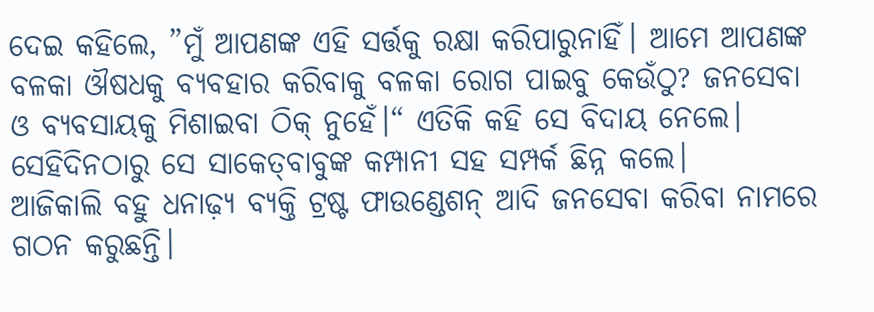ଦେଇ କହିଲେ, ”ମୁଁ ଆପଣଙ୍କ ଏହି ସର୍ତ୍ତକୁ ରକ୍ଷା କରିପାରୁନାହିଁ। ଆମେ ଆପଣଙ୍କ ବଳକା ଔଷଧକୁ ବ୍ୟବହାର କରିବାକୁ ବଳକା ରୋଗ ପାଇବୁ କେଉଁଠୁ? ଜନସେବା ଓ ବ୍ୟବସାୟକୁ ମିଶାଇବା ଠିକ୍‌ ନୁହେଁ।“ ଏତିକି କହି ସେ ବିଦାୟ ନେଲେ। ସେହିଦିନଠାରୁ ସେ ସାକେତ୍‌ବାବୁଙ୍କ କମ୍ପାନୀ ସହ ସମ୍ପର୍କ ଛିନ୍ନ କଲେ।
ଆଜିକାଲି ବହୁ ଧନାଢ଼୍ୟ ବ୍ୟକ୍ତି ଟ୍ରଷ୍ଟ ଫାଉଣ୍ଡେଶନ୍‌ ଆଦି ଜନସେବା କରିବା ନାମରେ ଗଠନ କରୁଛନ୍ତି।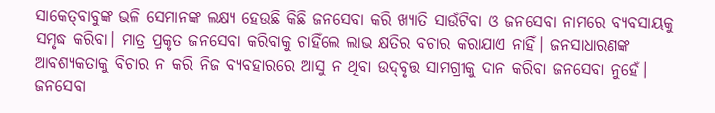ସାକେତ୍‌ବାବୁଙ୍କ ଭଳି ସେମାନଙ୍କ ଲକ୍ଷ୍ୟ ହେଉଛି କିଛି ଜନସେବା କରି ଖ୍ୟାତି ସାଉଁଟିବା ଓ ଜନସେବା ନାମରେ ବ୍ୟବସାୟକୁ ସମୃଦ୍ଧ କରିବା। ମାତ୍ର ପ୍ରକୃତ ଜନସେବା କରିବାକୁ ଚାହିଁଲେ ଲାଭ କ୍ଷତିର ବଚାର କରାଯାଏ ନାହିଁ। ଜନସାଧାରଣଙ୍କ ଆବଶ୍ୟକତାକୁ ବିଚାର ନ କରି ନିଜ ବ୍ୟବହାରରେ ଆସୁ ନ ଥିବା ଉଦ୍‌ବୃତ୍ତ ସାମଗ୍ରୀକୁ ଦାନ କରିବା ଜନସେବା ନୁହେଁ। ଜନସେବା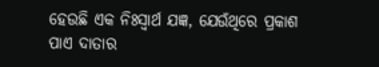ହେଉଛି ଏକ ନିଃସ୍ବାର୍ଥ ଯଜ୍ଞ, ଯେଉଁଥିରେ ପ୍ରକାଶ ପାଏ ଦାତାର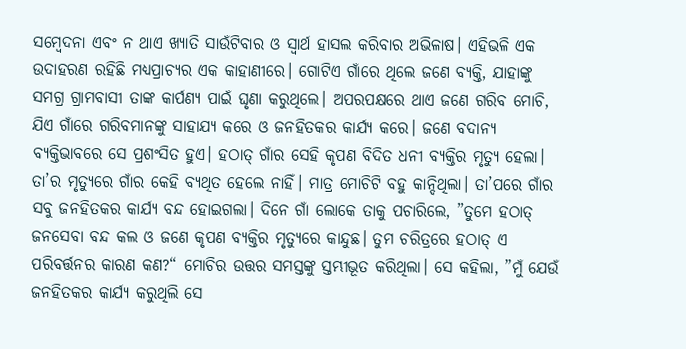ସମ୍ବେଦନା ଏବଂ ନ ଥାଏ ଖ୍ୟାତି ସାଉଁଟିବାର ଓ ସ୍ବାର୍ଥ ହାସଲ କରିବାର ଅଭିଳାଷ। ଏହିଭଳି ଏକ ଉଦାହରଣ ରହିଛି ମଧ୍ୟପ୍ରାଚ୍ୟର ଏକ କାହାଣୀରେ। ଗୋଟିଏ ଗାଁରେ ଥିଲେ ଜଣେ ବ୍ୟକ୍ତି, ଯାହାଙ୍କୁ ସମଗ୍ର ଗ୍ରାମବାସୀ ତାଙ୍କ କାର୍ପଣ୍ୟ ପାଇଁ ଘୃଣା କରୁଥିଲେ। ଅପରପକ୍ଷରେ ଥାଏ ଜଣେ ଗରିବ ମୋଚି, ଯିଏ ଗାଁରେ ଗରିବମାନଙ୍କୁ ସାହାଯ୍ୟ କରେ ଓ ଜନହିତକର କାର୍ଯ୍ୟ କରେ। ଜଣେ ବଦାନ୍ୟ ବ୍ୟକ୍ତିଭାବରେ ସେ ପ୍ରଶଂସିତ ହୁଏ। ହଠାତ୍‌ ଗାଁର ସେହି କୃପଣ ବିଦିତ ଧନୀ ବ୍ୟକ୍ତିର ମୃତ୍ୟୁ ହେଲା। ତା’ର ମୃତ୍ୟୁରେ ଗାଁର କେହି ବ୍ୟଥିତ ହେଲେ ନାହିଁ। ମାତ୍ର ମୋଚିଟି ବହୁ କାନ୍ଦିଥିଲା। ତା’ପରେ ଗାଁର ସବୁ ଜନହିତକର କାର୍ଯ୍ୟ ବନ୍ଦ ହୋଇଗଲା। ଦିନେ ଗାଁ ଲୋକେ ତାକୁ ପଚାରିଲେ, ”ତୁମେ ହଠାତ୍‌ ଜନସେବା ବନ୍ଦ କଲ ଓ ଜଣେ କୃପଣ ବ୍ୟକ୍ତିର ମୃତ୍ୟୁରେ କାନ୍ଦୁଛ। ତୁମ ଚରିତ୍ରରେ ହଠାତ୍‌ ଏ ପରିବର୍ତ୍ତନର କାରଣ କଣ?“ ମୋଚିର ଉତ୍ତର ସମସ୍ତଙ୍କୁ ସ୍ତମ୍ଭୀଭୂତ କରିଥିଲା। ସେ କହିଲା, ”ମୁଁ ଯେଉଁ ଜନହିତକର କାର୍ଯ୍ୟ କରୁଥିଲି ସେ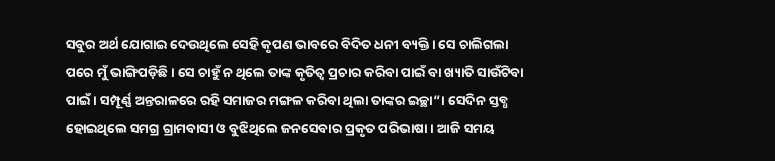ସବୁର ଅର୍ଥ ଯୋଗାଇ ଦେଉଥିଲେ ସେହି କୃପଣ ଭାବରେ ବିଦିତ ଧନୀ ବ୍ୟକ୍ତି। ସେ ଚାଲିଗଲା ପରେ ମୁଁ ଭାଙ୍ଗିପଡ଼ିଛି। ସେ ଚାହୁଁ ନ ଥିଲେ ତାଙ୍କ କୃତିତ୍ୱ ପ୍ରଚାର କରିବା ପାଇଁ ବା ଖ୍ୟାତି ସାଉଁଟିବା ପାଇଁ। ସମ୍ପୂର୍ଣ୍ଣ ଅନ୍ତରାଳରେ ରହି ସମାଜର ମଙ୍ଗଳ କରିବା ଥିଲା ତାଙ୍କର ଇଚ୍ଛା“। ସେଦିନ ସ୍ତବ୍ଧ ହୋଇଥିଲେ ସମଗ୍ର ଗ୍ରାମବାସୀ ଓ ବୁଝିଥିଲେ ଜନସେବାର ପ୍ରକୃତ ପରିଭାଷା। ଆଜି ସମୟ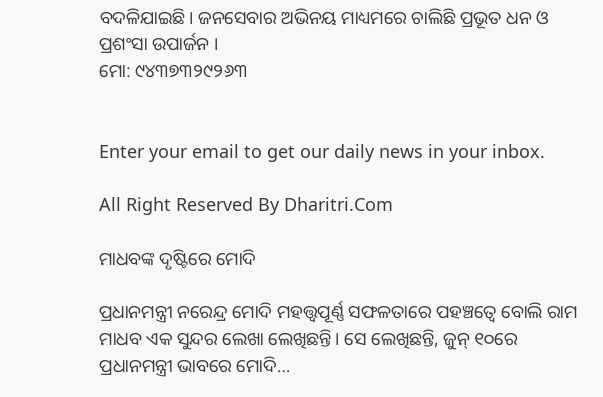ବଦଳିଯାଇଛି। ଜନସେବାର ଅଭିନୟ ମାଧ୍ୟମରେ ଚାଲିଛି ପ୍ରଭୂତ ଧନ ଓ ପ୍ରଶଂସା ଉପାର୍ଜନ ।
ମୋ: ୯୪୩୭୩୨୯୨୬୩


Enter your email to get our daily news in your inbox.

All Right Reserved By Dharitri.Com

ମାଧବଙ୍କ ଦୃଷ୍ଟିରେ ମୋଦି

ପ୍ରଧାନମନ୍ତ୍ରୀ ନରେନ୍ଦ୍ର ମୋଦି ମହତ୍ତ୍ୱପୂର୍ଣ୍ଣ ସଫଳତାରେ ପହଞ୍ଚତ୍ୱେ ବୋଲି ରାମ ମାଧବ ଏକ ସୁନ୍ଦର ଲେଖା ଲେଖିଛନ୍ତି। ସେ ଲେଖିଛନ୍ତି, ଜୁନ୍‌ ୧୦ରେ ପ୍ରଧାନମନ୍ତ୍ରୀ ଭାବରେ ମୋଦି…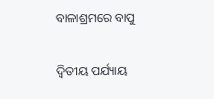ବାଳାଶ୍ରମରେ ବାପୁ

ଦ୍ବିତୀୟ ପର୍ଯ୍ୟାୟ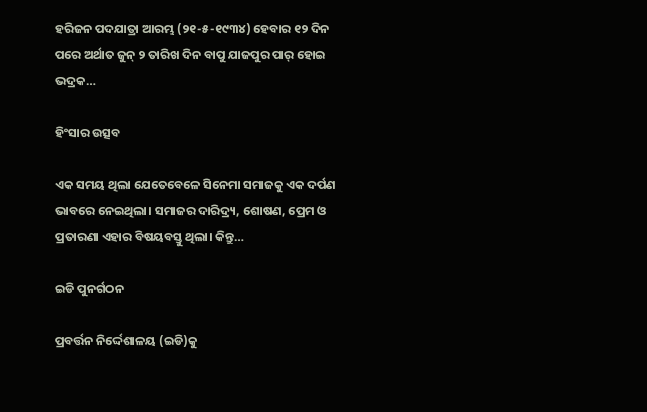ହରିଜନ ପଦଯାତ୍ରା ଆରମ୍ଭ (୨୧-୫-୧୯୩୪) ହେବାର ୧୨ ଦିନ ପରେ ଅର୍ଥାତ ଜୁନ୍‌ ୨ ତାରିଖ ଦିନ ବାପୁ ଯାଜପୁର ପାର୍‌ ହୋଇ ଭଦ୍ରକ…

ହିଂସାର ଉତ୍ସବ

ଏକ ସମୟ ଥିଲା ଯେତେବେଳେ ସିନେମା ସମାଜକୁ ଏକ ଦର୍ପଣ ଭାବରେ ନେଇଥିଲା। ସମାଜର ଦାରିଦ୍ର୍ୟ, ଶୋଷଣ, ପ୍ରେମ ଓ ପ୍ରତାରଣା ଏହାର ବିଷୟବସ୍ତୁ ଥିଲା। କିନ୍ତୁ…

ଇଡି ପୁନର୍ଗଠନ

ପ୍ରବର୍ତ୍ତନ ନିର୍ଦ୍ଦେଶାଳୟ (ଇଡି)କୁ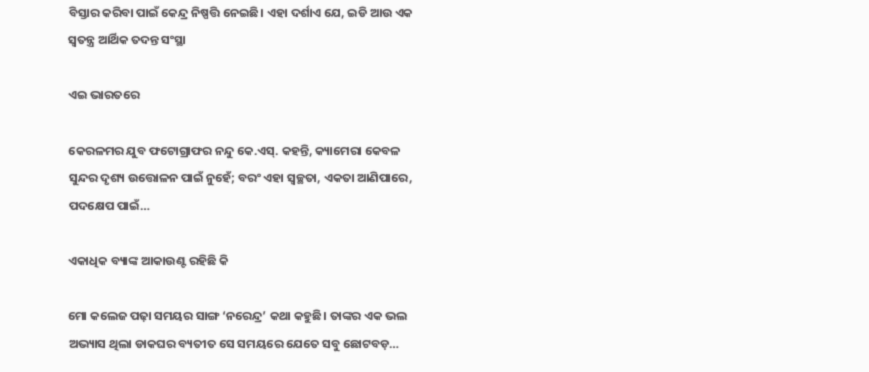ବିସ୍ତାର କରିବା ପାଇଁ କେନ୍ଦ୍ର ନିଷ୍ପତ୍ତି ନେଇଛି। ଏହା ଦର୍ଶାଏ ଯେ, ଇଡି ଆଉ ଏକ ସ୍ବତନ୍ତ୍ର ଆର୍ଥିକ ତଦନ୍ତ ସଂସ୍ଥା

ଏଇ ଭାରତରେ

କେରଳମର ଯୁବ ଫଟୋଗ୍ରାଫର ନନ୍ଦୁ କେ.ଏସ୍‌. କହନ୍ତି, କ୍ୟାମେରା କେବଳ ସୁନ୍ଦର ଦୃଶ୍ୟ ଉତ୍ତୋଳନ ପାଇଁ ନୁହେଁ; ବରଂ ଏହା ସ୍ବଚ୍ଛତା, ଏକତା ଆଣିପାରେ, ପଦକ୍ଷେପ ପାଇଁ…

ଏକାଧିକ ବ୍ୟାଙ୍କ ଆକାଉଣ୍ଟ ରହିଛି କି

ମୋ କଲେଜ ପଢ଼ା ସମୟର ସାଙ୍ଗ ‘ନରେନ୍ଦ୍ର’ କଥା କହୁଛି। ତାଙ୍କର ଏକ ଭଲ ଅଭ୍ୟାସ ଥିଲା ଡାକଘର ବ୍ୟତୀତ ସେ ସମୟରେ ଯେତେ ସବୁ ଛୋଟବଡ଼…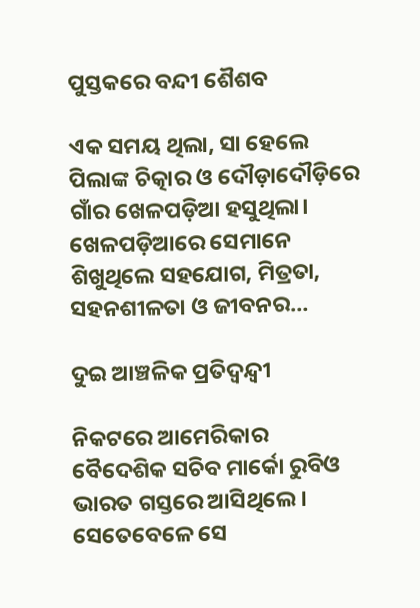ପୁସ୍ତକରେ ବନ୍ଦୀ ଶୈଶବ

ଏକ ସମୟ ଥିଲା, ସା ହେଲେ ପିଲାଙ୍କ ଚିତ୍କାର ଓ ଦୌଡ଼ାଦୌଡ଼ିରେ ଗାଁର ଖେଳପଡ଼ିଆ ହସୁଥିଲା। ଖେଳପଡ଼ିଆରେ ସେମାନେ ଶିଖୁଥିଲେ ସହଯୋଗ, ମିତ୍ରତା, ସହନଶୀଳତା ଓ ଜୀବନର…

ଦୁଇ ଆଞ୍ଚଳିକ ପ୍ରତିଦ୍ୱନ୍ଦ୍ୱୀ

ନିକଟରେ ଆମେରିକାର ବୈଦେଶିକ ସଚିବ ମାର୍କୋ ରୁବିଓ ଭାରତ ଗସ୍ତରେ ଆସିଥିଲେ। ସେତେବେଳେ ସେ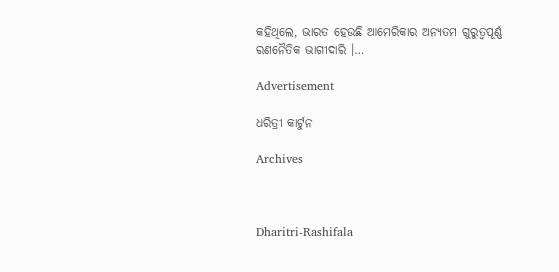କହିଥିଲେ, ଭାରତ ହେଉଛି ଆମେରିକାର ଅନ୍ୟତମ ଗୁରୁତ୍ୱପୂର୍ଣ୍ଣ ରଣନୈତିକ ଭାଗୀଦାରି ।…

Advertisement

ଧରିତ୍ରୀ କାର୍ଟୁନ

Archives



Dharitri-Rashifala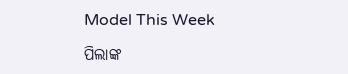Model This Week

ପିଲାଙ୍କ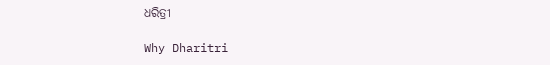ଧରିତ୍ରୀ

Why Dharitri